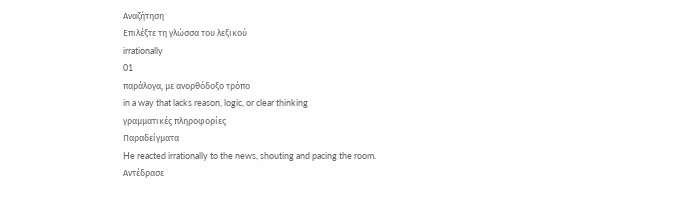Αναζήτηση
Επιλέξτε τη γλώσσα του λεξικού
irrationally
01
παράλογα, με ανορθόδοξο τρόπο
in a way that lacks reason, logic, or clear thinking
γραμματικές πληροφορίες
Παραδείγματα
He reacted irrationally to the news, shouting and pacing the room.
Αντέδρασε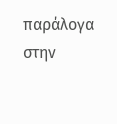παράλογα στην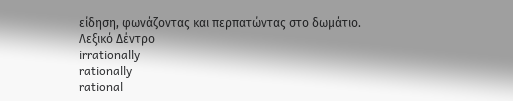είδηση, φωνάζοντας και περπατώντας στο δωμάτιο.
Λεξικό Δέντρο
irrationally
rationally
rational